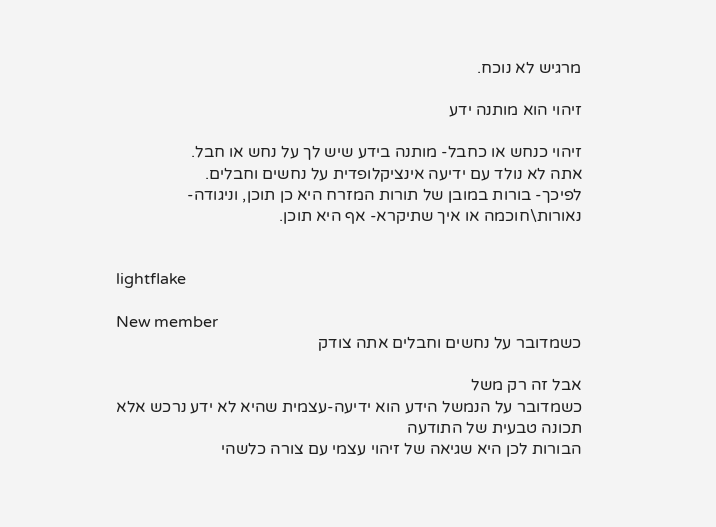מרגיש לא נוכח.

זיהוי הוא מותנה ידע

זיהוי כנחש או כחבל- מותנה בידע שיש לך על נחש או חבל.
אתה לא נולד עם ידיעה אינציקלופדית על נחשים וחבלים.
לפיכך- בורות במובן של תורות המזרח היא כן תוכן, וניגודה- נאורות\חוכמה או איך שתיקרא- אף היא תוכן.


lightflake

New member
כשמדובר על נחשים וחבלים אתה צודק

אבל זה רק משל
כשמדובר על הנמשל הידע הוא ידיעה-עצמית שהיא לא ידע נרכש אלא תכונה טבעית של התודעה
הבורות לכן היא שגיאה של זיהוי עצמי עם צורה כלשהי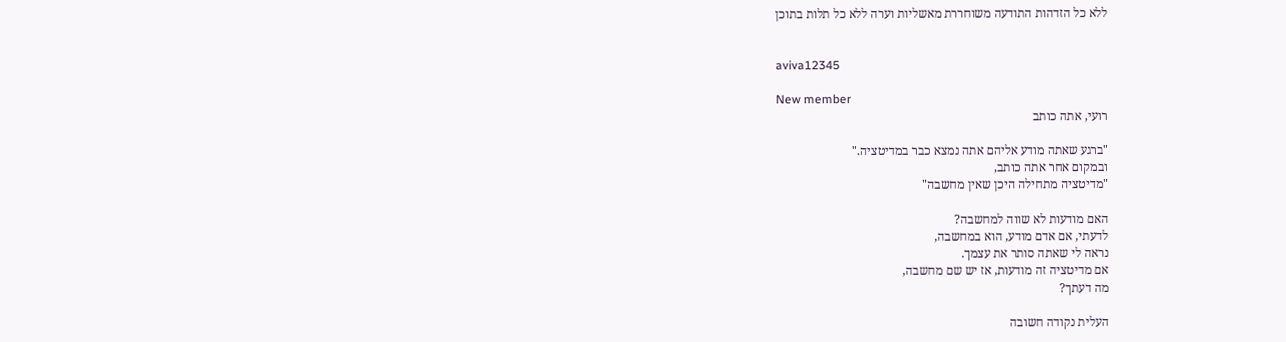ללא כל הזדהות התודעה משוחררת מאשליות וערה ללא כל תלות בתוכן


aviva12345

New member
רועי, אתה כותב

"ברגע שאתה מודע אליהם אתה נמצא כבר במדיטציה."
ובמקום אחר אתה כותב,
"מדיטציה מתחילה היכן שאין מחשבה"

האם מודעות לא שווה למחשבה?
לדעתי, אם אדם מודע, הוא במחשבה,
נראה לי שאתה סותר את עצמך.
אם מדיטציה זה מודעות, אז יש שם מחשבה,
מה דעתך?

העלית נקודה חשובה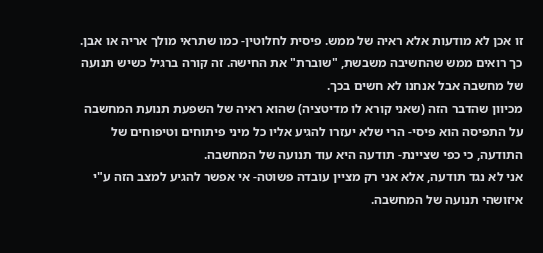זו אכן לא מודעות אלא ראיה של ממש. פיסית לחלוטין- כמו שתראי מולך אריה או אבן. כך רואים ממש שהחשיבה משבשת, "שוברת" את החישה. זה קורה ברגיל כשיש תנועה של מחשבה אבל אנחנו לא חשים בכך.
מכיוון שהדבר הזה (שאני קורא לו מדיטציה) שהוא ראיה של השפעת תנועת המחשבה על התפיסה הוא פיסי- הרי שלא יעזרו להגיע אליו כל מיני פיתוחים וטיפוחים של התודעה, כי כפי שציינת- תודעה היא עוד תנועה של המחשבה.
אני לא נגד תודעה, אלא אני רק מציין עובדה פשוטה- אי אפשר להגיע למצב הזה ע"י איזושהי תנועה של המחשבה.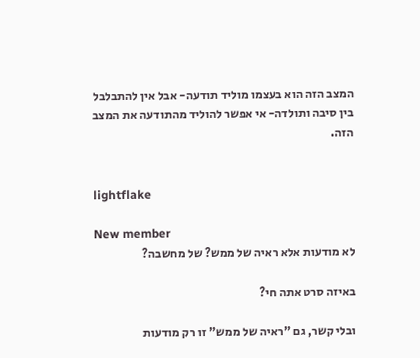המצב הזה הוא בעצמו מוליד תודעה- אבל אין להתבלבל בין סיבה ותולדה- אי אפשר להוליד מהתודעה את המצב הזה.


lightflake

New member
לא מודעות אלא ראיה של ממש? של מחשבה?

באיזה סרט אתה חי?

ובלי קשר, גם "ראיה של ממש" זו רק מודעות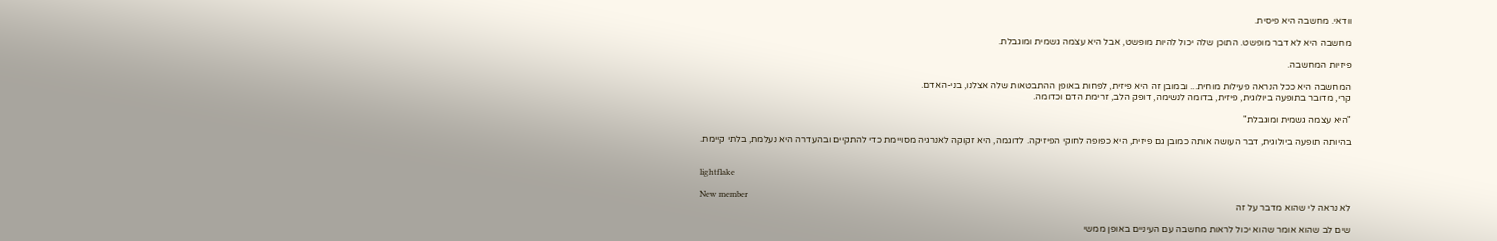וודאי. מחשבה היא פיסית.

מחשבה היא לא דבר מופשט. התוכן שלה יכול להיות מופשט, אבל היא עצמה גשמית ומוגבלת.

פיזיות המחשבה.

המחשבה היא ככל הנראה פעילות מוחית... ובמובן זה היא פיזית, לפחות באופן ההתבטאות שלה אצלנו, בני-האדם.
קרי, מדובר בתופעה ביולוגית, פיזית, בדומה לנשימה, דופק הלב, זרימת הדם וכדומה.

"היא עצמה גשמית ומוגבלת"

בהיותה תופעה ביולוגית, דבר העושה אותה כמובן גם פיזית, היא כפופה לחוקי הפיזיקה. לדוגמה, היא זקוקה לאנרגיה מסויימת כדי להתקיים ובהעדרה היא נעלמת, בלתי קיימת.


lightflake

New member
לא נראה לי שהוא מדבר על זה

שים לב שהוא אומר שהוא יכול לראות מחשבה עם העיניים באופן ממשי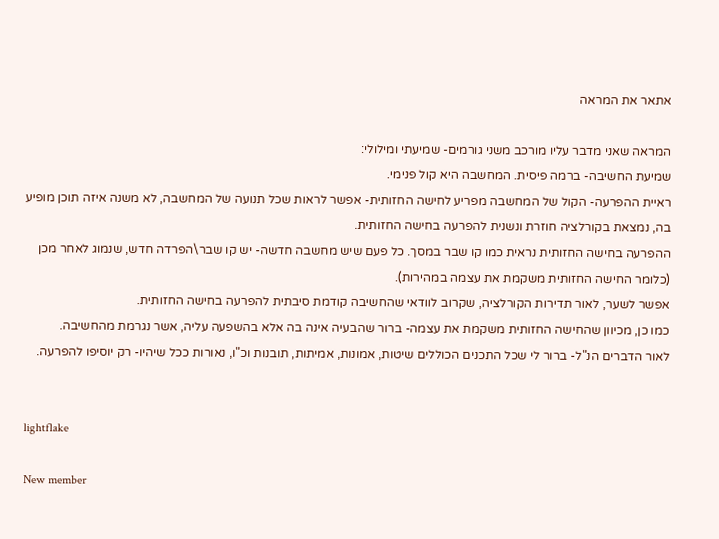אתאר את המראה

המראה שאני מדבר עליו מורכב משני גורמים- שמיעתי ומילולי:
שמיעת החשיבה- ברמה פיסית. המחשבה היא קול פנימי.
ראיית ההפרעה- הקול של המחשבה מפריע לחישה החזותית- אפשר לראות שכל תנועה של המחשבה, לא משנה איזה תוכן מופיע בה, נמצאת בקורלציה חוזרת ונשנית להפרעה בחישה החזותית.
ההפרעה בחישה החזותית נראית כמו קו שבר במסך. כל פעם שיש מחשבה חדשה- יש קו שבר\הפרדה חדש, שנמוג לאחר מכן (כלומר החישה החזותית משקמת את עצמה במהירות).
אפשר לשער, לאור תדירות הקורלציה, שקרוב לוודאי שהחשיבה קודמת סיבתית להפרעה בחישה החזותית.
כמו כן, מכיוון שהחישה החזותית משקמת את עצמה- ברור שהבעיה אינה בה אלא בהשפעה עליה, אשר נגרמת מהחשיבה.
לאור הדברים הנ"ל- ברור לי שכל התכנים הכוללים שיטות, אמונות, אמיתות, תובנות וכ"ו, נאורות ככל שיהיו- רק יוסיפו להפרעה.


lightflake

New member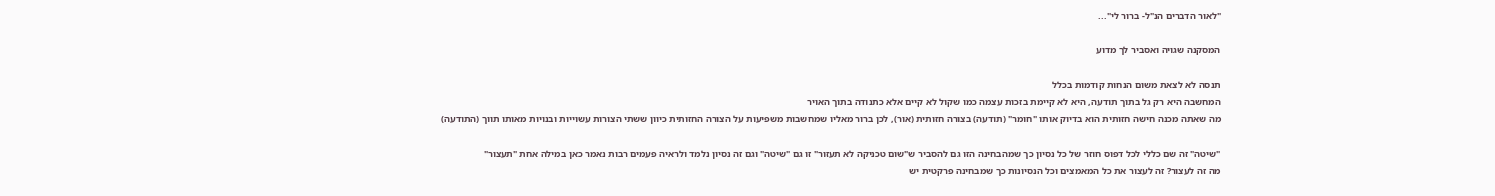"לאור הדברים הנ"ל- ברור לי"...

המסקנה שגויה ואסביר לך מדוע

תנסה לא לצאת משום הנחות קודמות בכלל
המחשבה היא רק גל בתוך תודעה, היא לא קיימת בזכות עצמה כמו שקול לא קיים אלא כתנודה בתוך האויר
מה שאתה מכנה חישה חזותית הוא בדיוק אותו "חומר" (תודעה) בצורה חזותית (אור), לכן ברור מאליו שמחשבות משפיעות על הצורה החזותית כיוון ששתי הצורות עשוייות ובנויות מאותו תווך (התודעה)

"שיטה" זה שם כללי לכל דפוס חוזר של כל נסיון כך שמהבחינה הזו גם להסביר ש"שום טכניקה לא תעזור" זו גם "שיטה" וגם זה נסיון נלמד ולראיה פעמים רבות נאמר כאן במילה אחת "תעצור"
מה זה לעצור? זה לעצור את כל המאמצים וכל הנסיונות כך שמבחינה פרקטית יש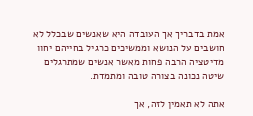אמת בדבריך אך העובדה היא שאנשים שבכלל לא חושבים על הנושא וממשיכים כרגיל בחייהם יחוו מדיטציה הרבה פחות מאשר אנשים שמתרגלים שיטה נכונה בצורה טובה ומתמדת.

אתה לא תאמין לזה, אך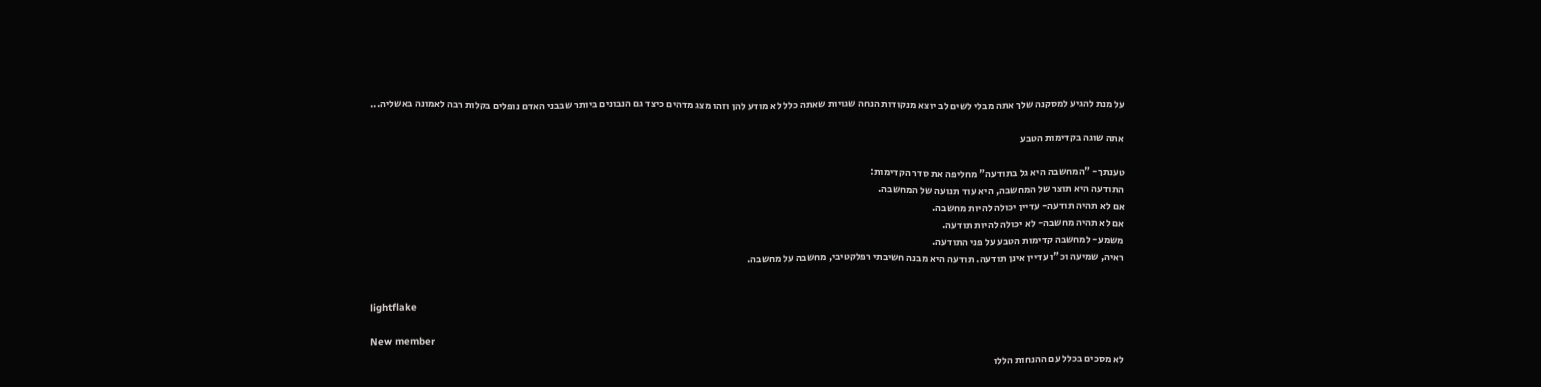על מנת להגיע למסקנה שלך אתה מבלי לשים לב יוצא מנקודות הנחה שגויות שאתה כלל לא מודע להן וזהו מצג מדהים כיצד גם הנבונים ביותר שבבני האדם נופלים בקלות רבה לאמונה באשליה...

אתה שוגה בקדימות הטבע

טענתך- "המחשבה היא גל בתודעה" מחליפה את סדר הקדימות:
התודעה היא תוצר של המחשבה, היא עוד תנועה של המחשבה.
אם לא תהיה תודעה- עדיין יכולה להיות מחשבה.
אם לא תהיה מחשבה- לא יכולה להיות תודעה.
משמע- למחשבה קדימות הטבע על פני התודעה.
ראיה, שמיעה וכ"ו עדיין אינן תודעה. תודעה היא מבנה חשיבתי רפלקטיבי, מחשבה על מחשבה.


lightflake

New member
לא מסכים בכלל עם ההנחות הללו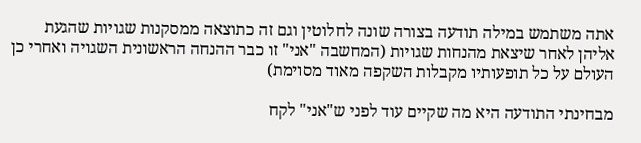אתה משתמש במילה תודעה בצורה שונה לחלוטין וגם זה כתוצאה ממסקנות שגויות שהגעת אליהן לאחר שיצאת מהנחות שגויות (המחשבה "אני" זו כבר ההנחה הראשונית השגויה ואחרי כן העולם על כל תופעותיו מקבלות השקפה מאוד מסוימת)

מבחינתי התודעה היא מה שקיים עוד לפני ש"אני" לקח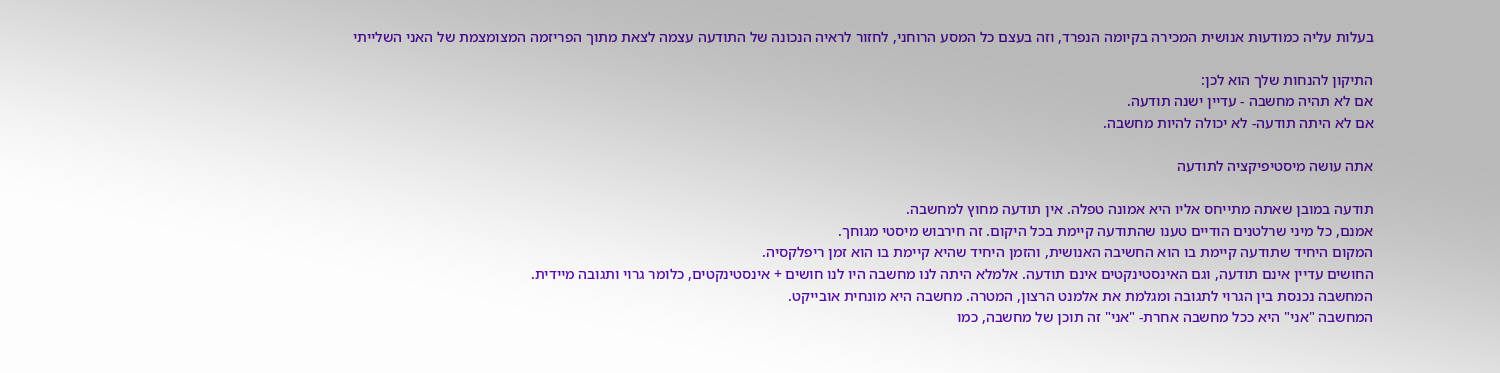בעלות עליה כמודעות אנושית המכירה בקיומה הנפרד, וזה בעצם כל המסע הרוחני, לחזור לראיה הנכונה של התודעה עצמה לצאת מתוך הפריזמה המצומצמת של האני השלייתי

התיקון להנחות שלך הוא לכן:
אם לא תהיה מחשבה - עדיין ישנה תודעה.
אם לא היתה תודעה- לא יכולה להיות מחשבה.

אתה עושה מיסטיפיקציה לתודעה

תודעה במובן שאתה מתייחס אליו היא אמונה טפלה. אין תודעה מחוץ למחשבה.
אמנם, כל מיני שרלטנים הודיים טענו שהתודעה קיימת בכל היקום. זה חירבוש מיסטי מגוחך.
המקום היחיד שתודעה קיימת בו הוא החשיבה האנושית, והזמן היחיד שהיא קיימת בו הוא זמן ריפלקסיה.
החושים עדיין אינם תודעה, וגם האינסטינקטים אינם תודעה. אלמלא היתה לנו מחשבה היו לנו חושים + אינסטינקטים, כלומר גרוי ותגובה מיידית.
המחשבה נכנסת בין הגרוי לתגובה ומגלמת את אלמנט הרצון, המטרה. מחשבה היא מונחית אובייקט.
המחשבה "אני" היא ככל מחשבה אחרת- "אני" זה תוכן של מחשבה, כמו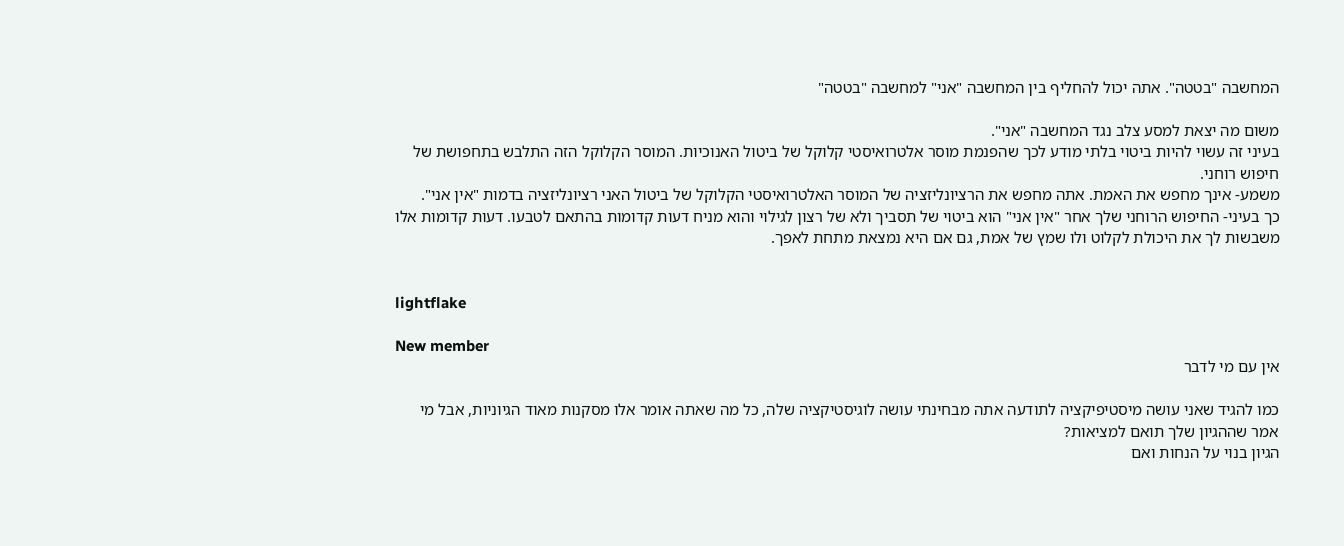המחשבה "בטטה". אתה יכול להחליף בין המחשבה "אני" למחשבה "בטטה"

משום מה יצאת למסע צלב נגד המחשבה "אני".
בעיני זה עשוי להיות ביטוי בלתי מודע לכך שהפנמת מוסר אלטרואיסטי קלוקל של ביטול האנוכיות. המוסר הקלוקל הזה התלבש בתחפושת של חיפוש רוחני.
משמע- אינך מחפש את האמת. אתה מחפש את הרציונליזציה של המוסר האלטרואיסטי הקלוקל של ביטול האני רציונליזציה בדמות "אין אני".
כך בעיני- החיפוש הרוחני שלך אחר "אין אני" הוא ביטוי של תסביך ולא של רצון לגילוי והוא מניח דעות קדומות בהתאם לטבעו. דעות קדומות אלו משבשות לך את היכולת לקלוט ולו שמץ של אמת, גם אם היא נמצאת מתחת לאפך.


lightflake

New member
אין עם מי לדבר

כמו להגיד שאני עושה מיסטיפיקציה לתודעה אתה מבחינתי עושה לוגיסטיקציה שלה, כל מה שאתה אומר אלו מסקנות מאוד הגיוניות, אבל מי אמר שההגיון שלך תואם למציאות?
הגיון בנוי על הנחות ואם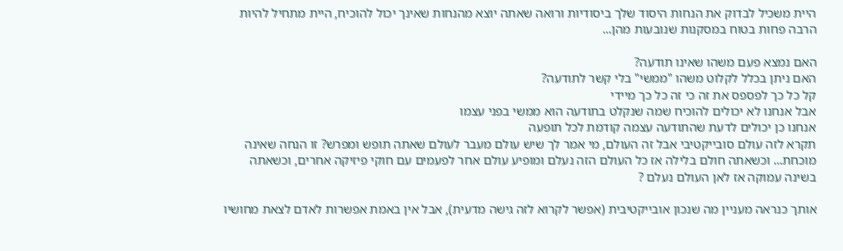היית משכיל לבדוק את הנחות היסוד שלך ביסודיות ורואה שאתה יוצא מהנחות שאינך יכול להוכיח, היית מתחיל להיות הרבה פחות בטוח במסקנות שנובעות מהן...

האם נמצא פעם משהו שאינו תודעה?
האם ניתן בכלל לקלוט משהו "ממשי" בלי קשר לתודעה?
קל כל כך לפספס את זה כי זה כל כך מיידי
אבל אנחנו לא יכולים להוכיח שמה שנקלט בתודעה הוא ממשי בפני עצמו
אנחנו כן יכולים לדעת שהתודעה עצמה קודמת לכל תופעה
תקרא לזה עולם סובייקטיבי אבל זה העולם, מי אמר לך שיש עולם מעבר לעולם שאתה תופש ומפרש? זו הנחה שאינה מוכחת... וכשאתה חולם בלילה אז כל העולם הזה נעלם ומופיע עולם אחר לפעמים עם חוקי פיזיקה אחרים, וכשאתה בשינה עמוקה אז לאן העולם נעלם ?

אותך כנראה מעניין מה שנכון אובייקטיבית (אפשר לקרוא לזה גישה מדעית), אבל אין באמת אפשרות לאדם לצאת מחושיו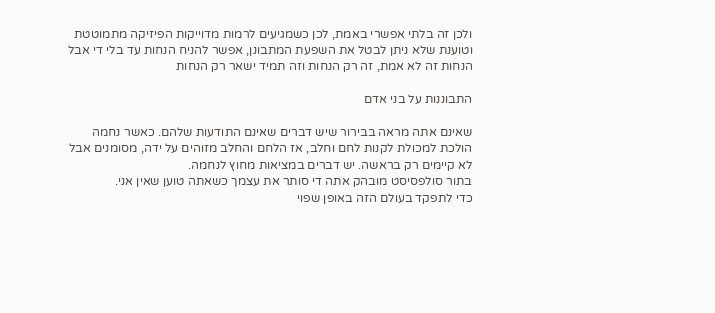ולכן זה בלתי אפשרי באמת, לכן כשמגיעים לרמות מדוייקות הפיזיקה מתמוטטת וטוענת שלא ניתן לבטל את השפעת המתבונן, אפשר להניח הנחות עד בלי די אבל הנחות זה לא אמת, זה רק הנחות וזה תמיד ישאר רק הנחות

התבוננות על בני אדם

שאינם אתה מראה בבירור שיש דברים שאינם התודעות שלהם. כאשר נחמה הולכת למכולת לקנות לחם וחלב, אז הלחם והחלב מזוהים על ידה, מסומנים אבל לא קיימים רק בראשה. יש דברים במציאות מחוץ לנחמה.
בתור סולפסיסט מובהק אתה די סותר את עצמך כשאתה טוען שאין אני.
כדי לתפקד בעולם הזה באופן שפוי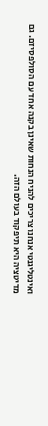ואינטליגנטי אנחנו צריכים להניח הנחות שאינן בקנה אחד עם הסולפסיזם. גם מדיטציה היא תיפקוד בעולם הזה.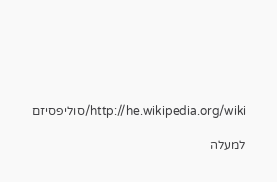http://he.wikipedia.org/wiki/סוליפסיזם

למעלה